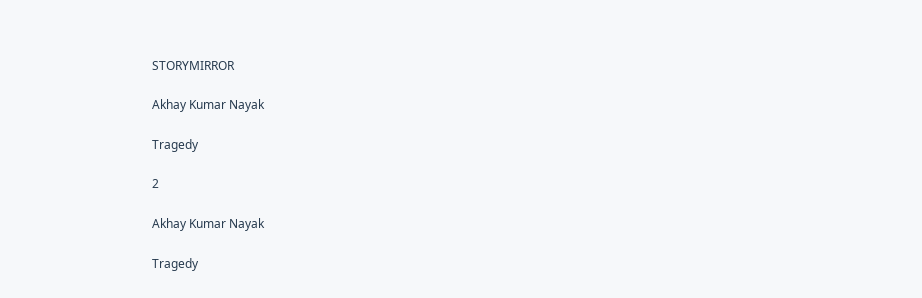STORYMIRROR

Akhay Kumar Nayak

Tragedy

2

Akhay Kumar Nayak

Tragedy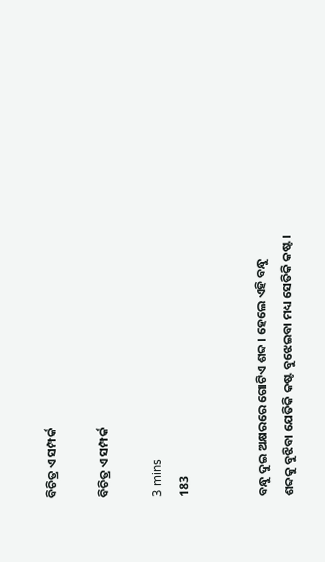ବିଚିତ୍ର ଏ ସମ୍ପର୍କ

ବିଚିତ୍ର ଏ ସମ୍ପର୍କ

3 mins
183


ବନ୍ଧୁ ଦୁଇ ଅକ୍ଷରରେ ଗୋଟିଏ ଶବ୍ଦ । ହେଲେ ଏହି ବନ୍ଧୁ ଶବ୍ଦକୁ ବୁଝିବା ଯେତିକି କଷ୍ଟ ବୁଝେଇବା ମଧ୍ୟ ସେତିକି କଷ୍ଟ ।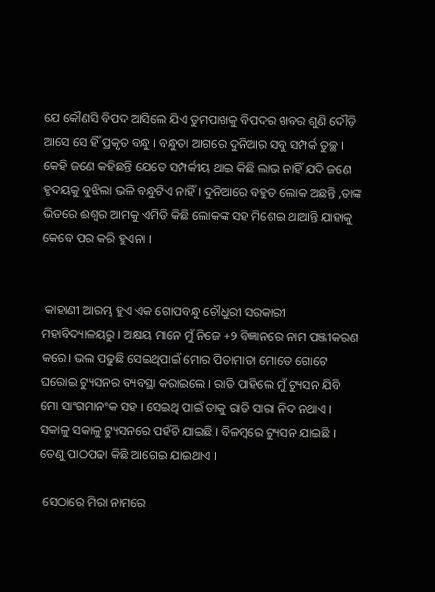ଯେ କୌଣସି ବିପଦ ଆସିଲେ ଯିଏ ତୁମପାଖକୁ ବିପଦର ଖବର ଶୁଣି ଦୌଡ଼ି ଆସେ ସେ ହିଁ ପ୍ରକୃତ ବନ୍ଧୁ । ବନ୍ଧୁତା ଆଗରେ ଦୁନିଆର ସବୁ ସମ୍ପର୍କ ତୁଚ୍ଛ । କେହି ଜଣେ କହିଛନ୍ତି ଯେତେ ସମ୍ପର୍କୀୟ ଥାଇ କିଛି ଲାଭ ନାହିଁ ଯଦି ଜଣେ ହୃଦୟକୁ ବୁଝିଲା ଭଳି ବନ୍ଧୁଟିଏ ନାହିଁ । ଦୁନିଆରେ ବହୁତ ଲୋକ ଅଛନ୍ତି ,ତାଙ୍କ ଭିତରେ ଈଶ୍ୱର ଆମକୁ ଏମିତି କିଛି ଲୋକଙ୍କ ସହ ମିଶେଇ ଥାଆନ୍ତି ଯାହାକୁ କେବେ ପର କରି ହୁଏନା ।


 କାହାଣୀ ଆରମ୍ଭ ହୁଏ ଏକ ଗୋପବନ୍ଧୁ ଚୌଧୁରୀ ସରକାରୀ ମହାବିଦ୍ୟାଳୟରୁ । ଅକ୍ଷୟ ମାନେ ମୁଁ ନିଜେ +୨ ବିଜ୍ଞାନରେ ନାମ ପଞ୍ଜୀକରଣ କରେ। ଭଲ ପଢୁଛି ସେଇଥିପାଇଁ ମୋର ପିତାମାତା ମୋତେ ଗୋଟେ ଘରୋଇ ଟ୍ୟୁସନର ବ୍ୟବସ୍ଥା କରାଇଲେ । ରାତି ପାହିଲେ ମୁଁ ଟ୍ୟୁସନ ଯିବି ମୋ ସାଂଗମାନଂକ ସହ । ସେଇଥି ପାଇଁ ତାକୁ ରାତି ସାରା ନିଦ ନଥାଏ । ସକାଳୁ ସକାଳୁ ଟ୍ୟୁସନରେ ପହଁଚି ଯାଇଛି । ବିଳମ୍ବରେ ଟ୍ୟୁସନ ଯାଇଛି । ତେଣୁ ପାଠପଢା କିଛି ଆଗେଇ ଯାଇଥାଏ ।

 ସେଠାରେ ମିରା ନାମରେ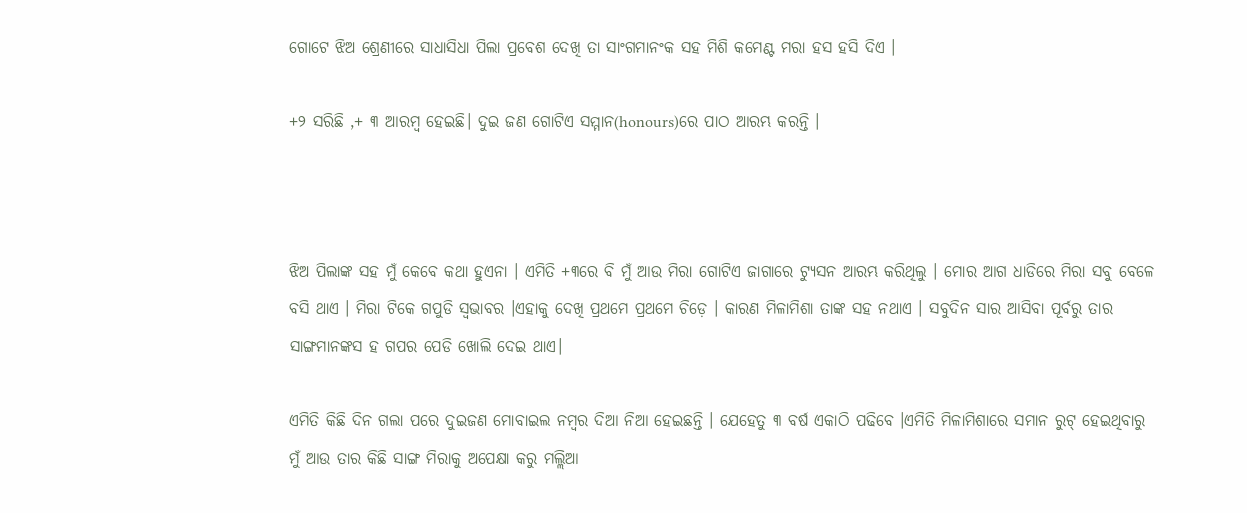ଗୋଟେ ଝିଅ ଶ୍ରେଣୀରେ ସାଧାସିଧା ପିଲା ପ୍ରବେଶ ଦେଖି ତା ସାଂଗମାନଂକ ସହ ମିଶି କମେଣ୍ଟ ମରା ହସ ହସି ଦିଏ ।

+୨ ସରିଛି ,+ ୩ ଆରମ୍ବ ହେଇଛି। ଦୁଇ ଜଣ ଗୋଟିଏ ସମ୍ମାନ(honours)ରେ ପାଠ ଆରମ୍ଭ କରନ୍ତି ।



ଝିଅ ପିଲାଙ୍କ ସହ ମୁଁ କେବେ କଥା ହୁଏନା । ଏମିତି +୩ରେ ବି ମୁଁ ଆଉ ମିରା ଗୋଟିଏ ଜାଗାରେ ଟ୍ୟୁସନ ଆରମ୍ଭ କରିଥିଲୁ । ମୋର ଆଗ ଧାଡିରେ ମିରା ସବୁ ବେଳେ ବସି ଥାଏ । ମିରା ଟିକେ ଗପୁଡି ସ୍ଵଭାବର ।ଏହାକୁ ଦେଖି ପ୍ରଥମେ ପ୍ରଥମେ ଚିଡ଼େ । କାରଣ ମିଳାମିଶା ତାଙ୍କ ସହ ନଥାଏ । ସବୁଦିନ ସାର ଆସିବା ପୂର୍ବରୁ ତାର ସାଙ୍ଗମାନଙ୍କସ ହ ଗପର ପେଡି ଖୋଲି ଦେଇ ଥାଏ।

ଏମିତି କିଛି ଦିନ ଗଲା ପରେ ଦୁଇଜଣ ମୋବାଇଲ ନମ୍ବର ଦିଆ ନିଆ ହେଇଛନ୍ତି । ଯେହେତୁ ୩ ବର୍ଷ ଏକାଠି ପଢିବେ ।ଏମିତି ମିଳାମିଶାରେ ସମାନ ରୁଟ୍ ହେଇଥିବାରୁ ମୁଁ ଆଉ ତାର କିଛି ସାଙ୍ଗ ମିରାକୁ ଅପେକ୍ଷା କରୁ ମଲ୍ଲିଆ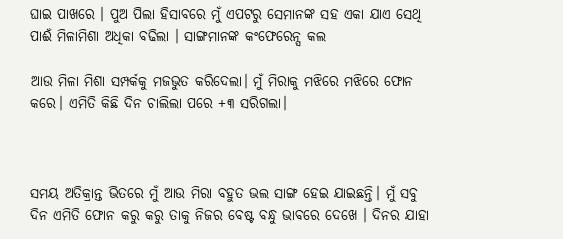ଘାଇ ପାଖରେ । ପୁଅ ପିଲା ହିସାବରେ ମୁଁ ଏପଟରୁ ସେମାନଙ୍କ ସହ ଏକା ଯାଏ ସେଥି ପାଈଁ ମିଳାମିଶା ଅଧିକା ବଢିଲା । ସାଙ୍ଗମାନଙ୍କ କଂଫେରେନ୍ସ କଲ

ଆଉ ମିଳା ମିଶା ସମ୍ପର୍କକୁ ମଜଭୁତ କରିଦେଲା। ମୁଁ ମିରାକୁ ମଝିରେ ମଝିରେ ଫୋନ କରେ। ଏମିତି କିଛି ଦିନ ଚାଲିଲା ପରେ +୩ ସରିଗଲା।



ସମୟ ଅତିକ୍ରାନ୍ତ ଭିତରେ ମୁଁ ଆଉ ମିରା ବହୁତ ଭଲ ସାଙ୍ଗ ହେଇ ଯାଇଛନ୍ତି। ମୁଁ ସବୁ ଦିନ ଏମିତି ଫୋନ କରୁ କରୁ ତାକୁ ନିଜର ବେଷ୍ଟ ବନ୍ଧୁ ଭାବରେ ଦେଖେ । ଦିନର ଯାହା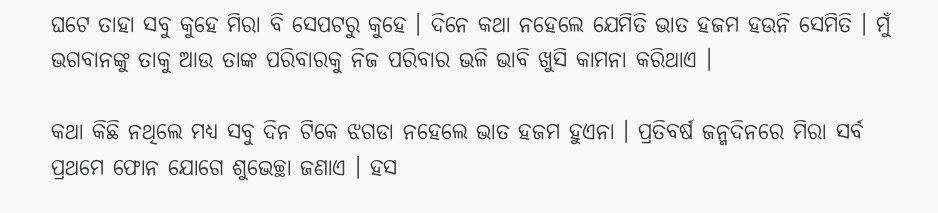ଘଟେ ତାହା ସବୁ କୁହେ ମିରା ବି ସେପଟରୁ କୁହେ । ଦିନେ କଥା ନହେଲେ ଯେମିତି ଭାତ ହଜମ ହଉନି ସେମିତି । ମୁଁ ଭଗବାନଙ୍କୁ ତାକୁ ଆଉ ତାଙ୍କ ପରିବାରକୁ ନିଜ ପରିବାର ଭଳି ଭାବି ଖୁସି କାମନା କରିଥାଏ ।

କଥା କିଛି ନଥିଲେ ମଧ୍ୟ ସବୁ ଦିନ ଟିକେ ଝଗଡା ନହେଲେ ଭାତ ହଜମ ହୁଏନା । ପ୍ରତିବର୍ଷ ଜନ୍ମଦିନରେ ମିରା ସର୍ବ ପ୍ରଥମେ ଫୋନ ଯୋଗେ ଶୁଭେଚ୍ଛା ଜଣାଏ । ହସ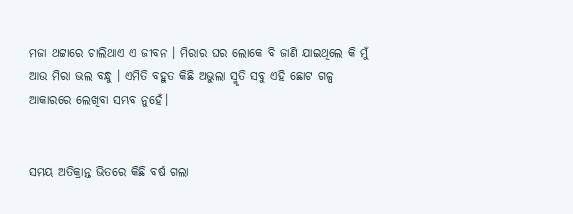ମଜା ଥଟ୍ଟାରେ ଚାଲିଥାଏ ଏ ଜୀବନ । ମିରାର ଘର ଲୋକେ ବି ଜାଣି ଯାଇଥିଲେ କି ମୁଁ ଆଉ ମିରା ଭଲ ବନ୍ଧୁ । ଏମିତି ବହୁତ କିଛି ଅଭୁଲା ସ୍ମୃତି ସବୁ ଏହି ଛୋଟ ଗଳ୍ପ ଆକାରରେ ଲେଖିବା ସମ୍ଭବ ନୁହେଁ।


ସମୟ ଅତିକ୍ରାନ୍ତ ଭିତରେ କିଛି ବର୍ଷ ଗଲା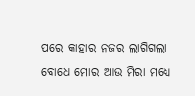ପରେ କାହାର ନଜର ଲାଗିଗଲା ବୋଧେ ମୋର ଆଉ ମିରା ମଧ୍ୟେ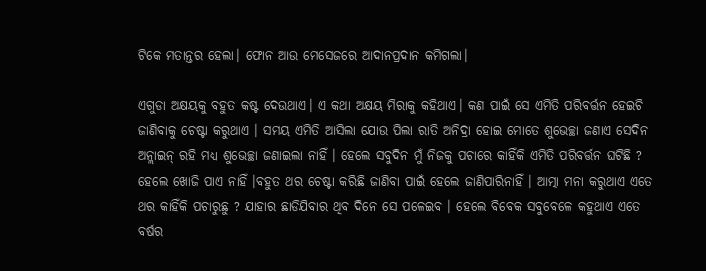ଟିକେ ମତାନ୍ତର ହେଲା। ଫୋନ ଆଉ ମେସେଜରେ ଆଦାନପ୍ରଦାନ କମିଗଲା।

ଏଗୁଡା ଅକ୍ଷୟକୁ ବହୁତ କଷ୍ଟ ଦେଉଥାଏ। ଏ କଥା ଅକ୍ଷୟ ମିରାକୁ କହିଥାଏ। କଣ ପାଇଁ ସେ ଏମିତି ପରିବର୍ତ୍ତନ ହେଇଚି ଜାଣିବାକୁ ଚେଷ୍ଟା କରୁଥାଏ । ସମୟ ଏମିତି ଆସିଲା ଯୋଉ ପିଲା ରାତି ଅନିଦ୍ରା ହୋଇ ମୋତେ ଶୁଭେଚ୍ଛା ଜଣାଏ ସେଦିନ ଅନ୍ଲାଇନ୍ ରହି ମଧ୍ୟ ଶୁଭେଚ୍ଛା ଜଣାଇଲା ନାହିଁ । ହେଲେ ସବୁଦିନ ମୁଁ ନିଜକୁ ପଚାରେ କାହିଁକି ଏମିତି ପରିବର୍ତ୍ତନ ଘଟିଛି ? ହେଲେ ଖୋଜି ପାଏ ନାହିଁ ।ବହୁତ ଥର ଚେଷ୍ଟା କରିଛି ଜାଣିବା ପାଇଁ ହେଲେ ଜାଣିପାରିନାହିଁ । ଆତ୍ମା ମନା କରୁଥାଏ ଏତେ ଥର କାହିଁକି ପଚାରୁଛୁ ? ଯାହାର ଛାଡିଯିବାର ଥିବ ଦିନେ ସେ ପଳେଇବ । ହେଲେ ବିବେକ ସବୁବେଳେ କହୁଥାଏ ଏତେ ବର୍ଷର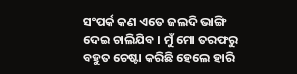ସଂପର୍କ କଣ ଏତେ ଜଲଦି ଭାଙ୍ଗି ଦେଇ ଚାଲିଯିବ । ମୁଁ ମୋ ତରଫରୁ ବହୁତ ଚେଷ୍ଟା କରିଛି ହେଲେ ହାରି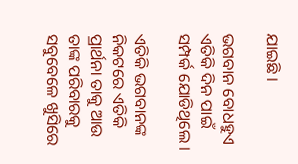ଯାଇଛି ।

ଭଗବାନ ବୋଧହୁଏ ଏତିକି ଦିନ ପାଇଁ ସମ୍ପର୍କ ଯୋଡିଥିଲେ ।

ଏତିକି ଭଗବାନଙ୍କ ନିକଟରେ ଏତିକି ପ୍ରାର୍ଥନା ତାକୁ ଆଉ ତାଙ୍କ ପରିବାରକୁ ସବୁବେଳେ ଖୁସିରେ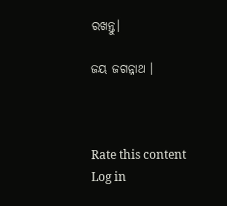ରଖନ୍ତୁ।

ଜୟ ଜଗନ୍ନାଥ ।



Rate this content
Log in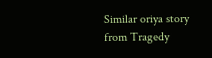Similar oriya story from Tragedy